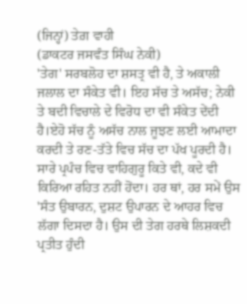(ਜਿਨ੍ਹਾਂ) ਤੇਗ਼ ਵਾਹੀ
(ਡਾਕਟਰ ਜਸਵੰਤ ਸਿੰਘ ਨੇਕੀ)
'ਤੇਗ' ਸਰਬਲੋਹ ਦਾ ਸ਼ਸਤ੍ਰ ਵੀ ਹੈ, ਤੇ ਅਕਾਲੀ ਜਲਾਲ ਦਾ ਸੰਕੇਤ ਵੀ। ਇਹ ਸੱਚ ਤੇ ਅਸੱਚ; ਨੇਕੀ ਤੇ ਬਦੀ ਵਿਚਾਲੇ ਦੇ ਵਿਰੋਧ ਦਾ ਵੀ ਸੰਕੇਤ ਦੇਂਦੀ ਹੈ।ਏਹੋ ਸੱਚ ਨੂੰ ਅਸੱਚ ਨਾਲ ਜੂਝਣ ਲਈ ਆਮਾਦਾ ਕਰਦੀ ਤੇ ਰਣ-ਤੱਤੇ ਵਿਚ ਸੱਚ ਦਾ ਪੱਖ ਪੂਰਦੀ ਹੈ।
ਸਾਰੇ ਪ੍ਰਪੰਚ ਵਿਚ ਵਾਹਿਗੁਰੂ ਕਿਤੇ ਵੀ, ਕਦੇ ਵੀ ਕਿਰਿਆ ਰਹਿਤ ਨਹੀਂ ਹੋਂਦਾ। ਹਰ ਥਾਂ, ਹਰ ਸਮੇਂ ਉਸ 'ਸੰਤ ਉਬਾਰਨ, ਦੁਸ਼ਟ ਉਪਾਰਨ ਦੇ ਆਹਰ ਵਿਚ ਲੱਗਾ ਦਿਸਦਾ ਹੈ। ਉਸ ਦੀ ਤੇਗ ਹਰਥੇ ਲਿਸ਼ਕਦੀ ਪ੍ਰਤੀਤ ਹੁੰਦੀ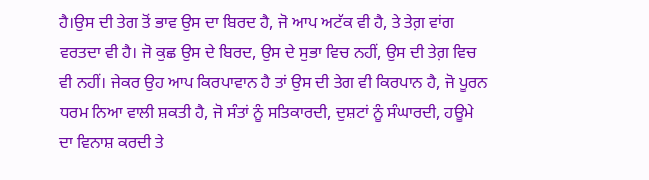ਹੈ।ਉਸ ਦੀ ਤੇਗ ਤੋਂ ਭਾਵ ਉਸ ਦਾ ਬਿਰਦ ਹੈ, ਜੋ ਆਪ ਅਟੱਕ ਵੀ ਹੈ, ਤੇ ਤੇਗ਼ ਵਾਂਗ ਵਰਤਦਾ ਵੀ ਹੈ। ਜੋ ਕੁਛ ਉਸ ਦੇ ਬਿਰਦ, ਉਸ ਦੇ ਸੁਭਾ ਵਿਚ ਨਹੀਂ, ਉਸ ਦੀ ਤੇਗ਼ ਵਿਚ ਵੀ ਨਹੀਂ। ਜੇਕਰ ਉਹ ਆਪ ਕਿਰਪਾਵਾਨ ਹੈ ਤਾਂ ਉਸ ਦੀ ਤੇਗ ਵੀ ਕਿਰਪਾਨ ਹੈ, ਜੋ ਪੂਰਨ ਧਰਮ ਨਿਆ ਵਾਲੀ ਸ਼ਕਤੀ ਹੈ, ਜੋ ਸੰਤਾਂ ਨੂੰ ਸਤਿਕਾਰਦੀ, ਦੁਸ਼ਟਾਂ ਨੂੰ ਸੰਘਾਰਦੀ, ਹਊਮੇ ਦਾ ਵਿਨਾਸ਼ ਕਰਦੀ ਤੇ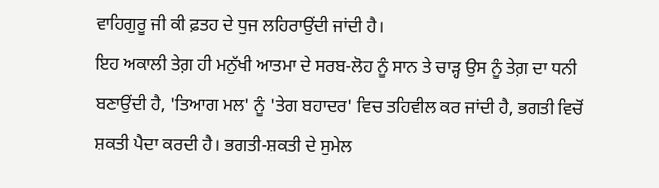ਵਾਹਿਗੁਰੂ ਜੀ ਕੀ ਫ਼ਤਹ ਦੇ ਧੁਜ ਲਹਿਰਾਉਂਦੀ ਜਾਂਦੀ ਹੈ।
ਇਹ ਅਕਾਲੀ ਤੇਗ਼ ਹੀ ਮਨੁੱਖੀ ਆਤਮਾ ਦੇ ਸਰਬ-ਲੋਹ ਨੂੰ ਸਾਨ ਤੇ ਚਾੜ੍ਹ ਉਸ ਨੂੰ ਤੇਗ਼ ਦਾ ਧਨੀ ਬਣਾਉਂਦੀ ਹੈ, 'ਤਿਆਗ ਮਲ' ਨੂੰ 'ਤੇਗ ਬਹਾਦਰ' ਵਿਚ ਤਹਿਵੀਲ ਕਰ ਜਾਂਦੀ ਹੈ, ਭਗਤੀ ਵਿਚੋਂ ਸ਼ਕਤੀ ਪੈਦਾ ਕਰਦੀ ਹੈ। ਭਗਤੀ-ਸ਼ਕਤੀ ਦੇ ਸੁਮੇਲ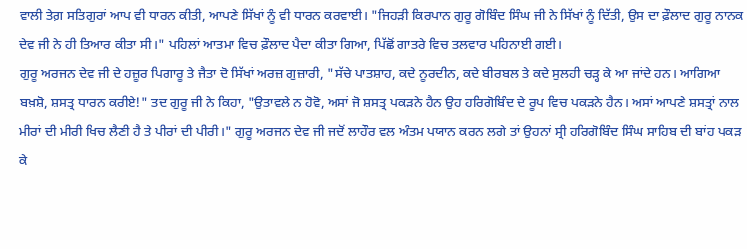ਵਾਲੀ ਤੇਗ਼ ਸਤਿਗੁਰਾਂ ਆਪ ਵੀ ਧਾਰਨ ਕੀਤੀ, ਆਪਣੇ ਸਿੱਖਾਂ ਨੂੰ ਵੀ ਧਾਰਨ ਕਰਵਾਈ। "ਜਿਹੜੀ ਕਿਰਪਾਨ ਗੁਰੂ ਗੋਬਿੰਦ ਸਿੰਘ ਜੀ ਨੇ ਸਿੱਖਾਂ ਨੂੰ ਦਿੱਤੀ, ਉਸ ਦਾ ਫ਼ੌਲਾਦ ਗੁਰੂ ਨਾਨਕ ਦੇਵ ਜੀ ਨੇ ਹੀ ਤਿਆਰ ਕੀਤਾ ਸੀ।" ਪਹਿਲਾਂ ਆਤਮਾ ਵਿਚ ਫ਼ੌਲਾਦ ਪੈਦਾ ਕੀਤਾ ਗਿਆ, ਪਿੱਛੋਂ ਗਾਤਰੇ ਵਿਚ ਤਲਵਾਰ ਪਹਿਨਾਈ ਗਈ।
ਗੁਰੂ ਅਰਜਨ ਦੇਵ ਜੀ ਦੇ ਹਜ਼ੂਰ ਪਿਗਾਰੂ ਤੇ ਜੈਤਾ ਦੋ ਸਿੱਖਾਂ ਅਰਜ਼ ਗੁਜ਼ਾਰੀ, "ਸੱਚੇ ਪਾਤਸ਼ਾਹ, ਕਦੇ ਨੂਰਦੀਨ, ਕਦੇ ਬੀਰਬਲ ਤੇ ਕਦੇ ਸੁਲਹੀ ਚੜ੍ਹ ਕੇ ਆ ਜਾਂਦੇ ਹਨ। ਆਗਿਆ ਬਖ਼ਸ਼ੋ, ਸ਼ਸਤ੍ਰ ਧਾਰਨ ਕਰੀਏ!" ਤਦ ਗੁਰੂ ਜੀ ਨੇ ਕਿਹਾ, "ਉਤਾਵਲੇ ਨ ਹੋਵੋ, ਅਸਾਂ ਜੋ ਸ਼ਸਤ੍ਰ ਪਕੜਨੇ ਹੈਨ ਉਹ ਹਰਿਗੋਬਿੰਦ ਦੇ ਰੂਪ ਵਿਚ ਪਕੜਨੇ ਹੈਨ। ਅਸਾਂ ਆਪਣੇ ਸ਼ਸਤ੍ਰਾਂ ਨਾਲ ਮੀਰਾਂ ਦੀ ਮੀਰੀ ਖਿਚ ਲੈਣੀ ਹੈ ਤੇ ਪੀਰਾਂ ਦੀ ਪੀਰੀ।" ਗੁਰੂ ਅਰਜਨ ਦੇਵ ਜੀ ਜਦੋਂ ਲਾਹੌਰ ਵਲ ਅੰਤਮ ਪਯਾਨ ਕਰਨ ਲਗੇ ਤਾਂ ਉਹਨਾਂ ਸ੍ਰੀ ਹਰਿਗੋਬਿੰਦ ਸਿੰਘ ਸਾਹਿਬ ਦੀ ਬਾਂਹ ਪਕੜ ਕੇ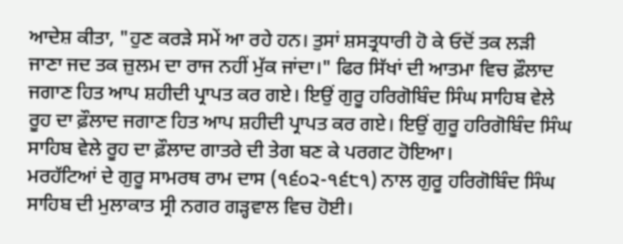ਆਦੇਸ਼ ਕੀਤਾ, "ਹੁਣ ਕਰੜੇ ਸਮੇਂ ਆ ਰਹੇ ਹਨ। ਤੁਸਾਂ ਸ਼ਸਤ੍ਰਧਾਰੀ ਹੋ ਕੇ ਓਦੋਂ ਤਕ ਲੜੀ ਜਾਣਾ ਜਦ ਤਕ ਜ਼ੁਲਮ ਦਾ ਰਾਜ ਨਹੀਂ ਮੁੱਕ ਜਾਂਦਾ।" ਫਿਰ ਸਿੱਖਾਂ ਦੀ ਆਤਮਾ ਵਿਚ ਫ਼ੌਲਾਦ ਜਗਾਣ ਹਿਤ ਆਪ ਸ਼ਹੀਦੀ ਪ੍ਰਾਪਤ ਕਰ ਗਏ। ਇਉਂ ਗੁਰੂ ਹਰਿਗੋਬਿੰਦ ਸਿੰਘ ਸਾਹਿਬ ਵੇਲੇ ਰੂਹ ਦਾ ਫ਼ੌਲਾਦ ਜਗਾਣ ਹਿਤ ਆਪ ਸ਼ਹੀਦੀ ਪ੍ਰਾਪਤ ਕਰ ਗਏ। ਇਉਂ ਗੁਰੂ ਹਰਿਗੋਬਿੰਦ ਸਿੰਘ ਸਾਹਿਬ ਵੇਲੇ ਰੂਹ ਦਾ ਫ਼ੌਲਾਦ ਗਾਤਰੇ ਦੀ ਤੇਗ ਬਣ ਕੇ ਪਰਗਟ ਹੋਇਆ।
ਮਰਹੱਟਿਆਂ ਦੇ ਗੁਰੂ ਸਾਮਰਥ ਰਾਮ ਦਾਸ (੧੬੦੨-੧੬੮੧) ਨਾਲ ਗੁਰੂ ਹਰਿਗੋਬਿੰਦ ਸਿੰਘ ਸਾਹਿਬ ਦੀ ਮੁਲਾਕਾਤ ਸ੍ਰੀ ਨਗਰ ਗੜ੍ਹਵਾਲ ਵਿਚ ਹੋਈ।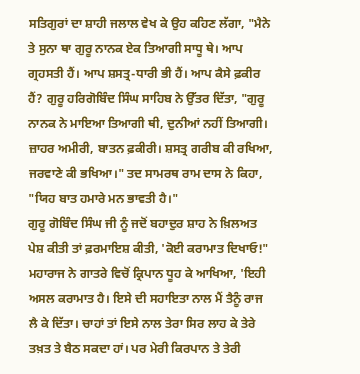ਸਤਿਗੁਰਾਂ ਦਾ ਸ਼ਾਹੀ ਜਲਾਲ ਵੇਖ ਕੇ ਉਹ ਕਹਿਣ ਲੱਗਾ, "ਮੈਨੇ ਤੇ ਸੁਨਾ ਥਾ ਗੁਰੂ ਨਾਨਕ ਏਕ ਤਿਆਗੀ ਸਾਧੂ ਥੇ। ਆਪ ਗ੍ਰਹਸਤੀ ਹੈਂ। ਆਪ ਸ਼ਸਤ੍ਰ-ਧਾਰੀ ਭੀ ਹੈਂ। ਆਪ ਕੈਸੇ ਫ਼ਕੀਰ ਹੈਂ? ਗੁਰੂ ਹਰਿਗੋਬਿੰਦ ਸਿੰਘ ਸਾਹਿਬ ਨੇ ਉੱਤਰ ਦਿੱਤਾ, "ਗੁਰੂ ਨਾਨਕ ਨੇ ਮਾਇਆ ਤਿਆਗੀ ਥੀ, ਦੁਨੀਆਂ ਨਹੀਂ ਤਿਆਗੀ। ਜ਼ਾਹਰ ਅਮੀਰੀ, ਬਾਤਨ ਫ਼ਕੀਰੀ। ਸ਼ਸਤ੍ਰ ਗਰੀਬ ਕੀ ਰਖਿਆ, ਜਰਵਾਣੇ ਕੀ ਭਖਿਆ।" ਤਦ ਸਾਮਰਥ ਰਾਮ ਦਾਸ ਨੇ ਕਿਹਾ, "ਯਿਹ ਬਾਤ ਹਮਾਰੇ ਮਨ ਭਾਵਤੀ ਹੈ।"
ਗੁਰੂ ਗੋਬਿੰਦ ਸਿੰਘ ਜੀ ਨੂੰ ਜਦੋਂ ਬਹਾਦੁਰ ਸ਼ਾਹ ਨੇ ਖ਼ਿਲਅਤ ਪੇਸ਼ ਕੀਤੀ ਤਾਂ ਫ਼ਰਮਾਇਸ਼ ਕੀਤੀ, 'ਕੋਈ ਕਰਾਮਾਤ ਦਿਖਾਓ!" ਮਹਾਰਾਜ ਨੇ ਗਾਤਰੇ ਵਿਚੋਂ ਕ੍ਰਿਪਾਨ ਧੂਹ ਕੇ ਆਖਿਆ, 'ਇਹੀ ਅਸਲ ਕਰਾਮਾਤ ਹੈ। ਇਸੇ ਦੀ ਸਹਾਇਤਾ ਨਾਲ ਮੈਂ ਤੈਨੂੰ ਰਾਜ ਲੈ ਕੇ ਦਿੱਤਾ। ਚਾਹਾਂ ਤਾਂ ਇਸੇ ਨਾਲ ਤੇਰਾ ਸਿਰ ਲਾਹ ਕੇ ਤੇਰੇ ਤਖ਼ਤ ਤੇ ਬੈਠ ਸਕਦਾ ਹਾਂ। ਪਰ ਮੇਰੀ ਕਿਰਪਾਨ ਤੇ ਤੇਰੀ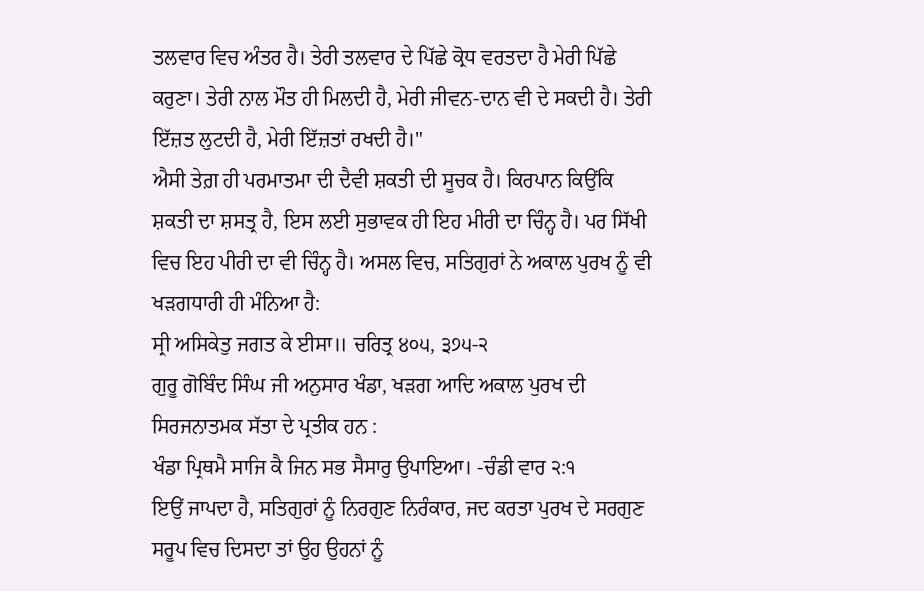ਤਲਵਾਰ ਵਿਚ ਅੰਤਰ ਹੈ। ਤੇਰੀ ਤਲਵਾਰ ਦੇ ਪਿੱਛੇ ਕ੍ਰੋਧ ਵਰਤਦਾ ਹੈ ਮੇਰੀ ਪਿੱਛੇ ਕਰੁਣਾ। ਤੇਰੀ ਨਾਲ ਮੌਤ ਹੀ ਮਿਲਦੀ ਹੈ, ਮੇਰੀ ਜੀਵਨ-ਦਾਨ ਵੀ ਦੇ ਸਕਦੀ ਹੈ। ਤੇਰੀ ਇੱਜ਼ਤ ਲੁਟਦੀ ਹੈ, ਮੇਰੀ ਇੱਜ਼ਤਾਂ ਰਖਦੀ ਹੈ।"
ਐਸੀ ਤੇਗ਼ ਹੀ ਪਰਮਾਤਮਾ ਦੀ ਦੈਵੀ ਸ਼ਕਤੀ ਦੀ ਸੂਚਕ ਹੈ। ਕਿਰਪਾਨ ਕਿਉਂਕਿ ਸ਼ਕਤੀ ਦਾ ਸ਼ਸਤ੍ਰ ਹੈ, ਇਸ ਲਈ ਸੁਭਾਵਕ ਹੀ ਇਹ ਮੀਰੀ ਦਾ ਚਿੰਨ੍ਹ ਹੈ। ਪਰ ਸਿੱਖੀ ਵਿਚ ਇਹ ਪੀਰੀ ਦਾ ਵੀ ਚਿੰਨ੍ਹ ਹੈ। ਅਸਲ ਵਿਚ, ਸਤਿਗੁਰਾਂ ਨੇ ਅਕਾਲ ਪੁਰਖ ਨੂੰ ਵੀ ਖੜਗਧਾਰੀ ਹੀ ਮੰਨਿਆ ਹੈ:
ਸ੍ਰੀ ਅਸਿਕੇਤੁ ਜਗਤ ਕੇ ਈਸਾ॥ ਚਰਿਤ੍ਰ ੪੦੫, ੩੭੫-੨
ਗੁਰੂ ਗੋਬਿੰਦ ਸਿੰਘ ਜੀ ਅਨੁਸਾਰ ਖੰਡਾ, ਖੜਗ ਆਦਿ ਅਕਾਲ ਪੁਰਖ ਦੀ ਸਿਰਜਨਾਤਮਕ ਸੱਤਾ ਦੇ ਪ੍ਰਤੀਕ ਹਨ :
ਖੰਡਾ ਪ੍ਰਿਥਮੈ ਸਾਜਿ ਕੈ ਜਿਨ ਸਭ ਸੈਸਾਰੁ ਉਪਾਇਆ। -ਚੰਡੀ ਵਾਰ ੨:੧
ਇਉਂ ਜਾਪਦਾ ਹੈ, ਸਤਿਗੁਰਾਂ ਨੂੰ ਨਿਰਗੁਣ ਨਿਰੰਕਾਰ, ਜਦ ਕਰਤਾ ਪੁਰਖ ਦੇ ਸਰਗੁਣ ਸਰੂਪ ਵਿਚ ਦਿਸਦਾ ਤਾਂ ਉਹ ਉਹਨਾਂ ਨੂੰ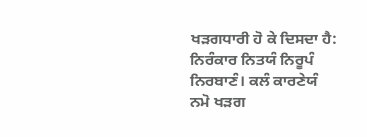ਖੜਗਧਾਰੀ ਹੋ ਕੇ ਦਿਸਦਾ ਹੈ:
ਨਿਰੰਕਾਰ ਨਿਤਯੰ ਨਿਰੂਪੰ ਨਿਰਬਾਣੰ। ਕਲੰ ਕਾਰਣੇਯੰ ਨਮੋ ਖੜਗ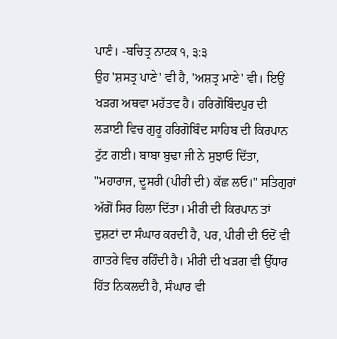ਪਾਣੰ। -ਬਚਿਤ੍ਰ ਨਾਟਕ ੧, ੩:੩
ਉਹ 'ਸ਼ਸਤ੍ਰ ਪਾਣੇ' ਵੀ ਹੈ, 'ਅਸ਼ਤ੍ਰ ਮਾਣੇ' ਵੀ। ਇਉਂ ਖੜਗ ਅਥਵਾ ਮਹੱਤਵ ਹੈ। ਹਰਿਗੋਬਿੰਦਪੁਰ ਦੀ ਲੜਾਈ ਵਿਚ ਗੁਰੂ ਹਰਿਗੋਬਿੰਦ ਸਾਹਿਬ ਦੀ ਕਿਰਪਾਨ ਟੁੱਟ ਗਈ। ਬਾਬਾ ਬੁਢਾ ਜੀ ਨੇ ਸੁਝਾਓ ਦਿੱਤਾ, "ਮਹਾਰਾਜ, ਦੂਸਰੀ (ਪੀਰੀ ਦੀ) ਕੱਛ ਲਓ।" ਸਤਿਗੁਰਾਂ ਅੱਗੋਂ ਸਿਰ ਹਿਲਾ ਦਿੱਤਾ। ਮੀਰੀ ਦੀ ਕਿਰਪਾਨ ਤਾਂ ਦੁਸ਼ਟਾਂ ਦਾ ਸੰਘਾਰ ਕਰਦੀ ਹੈ, ਪਰ, ਪੀਰੀ ਦੀ ਓਦੋਂ ਵੀ ਗਾਤਰੇ ਵਿਚ ਰਹਿੰਦੀ ਹੈ। ਮੀਰੀ ਦੀ ਖੜਗ ਵੀ ਉੱਧਾਰ ਹਿੱਤ ਨਿਕਲਦੀ ਹੈ, ਸੰਘਾਰ ਵੀ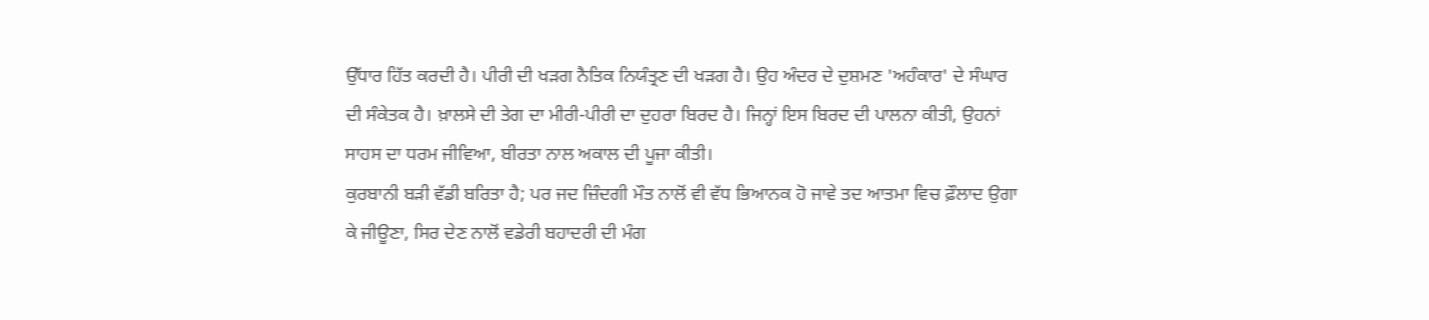ਉੱਧਾਰ ਹਿੱਤ ਕਰਦੀ ਹੈ। ਪੀਰੀ ਦੀ ਖੜਗ ਨੈਤਿਕ ਨਿਯੰਤ੍ਰਣ ਦੀ ਖੜਗ ਹੈ। ਉਹ ਅੰਦਰ ਦੇ ਦੁਸ਼ਮਣ 'ਅਹੰਕਾਰ' ਦੇ ਸੰਘਾਰ ਦੀ ਸੰਕੇਤਕ ਹੈ। ਖ਼ਾਲਸੇ ਦੀ ਤੇਗ ਦਾ ਮੀਰੀ-ਪੀਰੀ ਦਾ ਦੁਹਰਾ ਬਿਰਦ ਹੈ। ਜਿਨ੍ਹਾਂ ਇਸ ਬਿਰਦ ਦੀ ਪਾਲਨਾ ਕੀਤੀ, ਉਹਨਾਂ ਸਾਹਸ ਦਾ ਧਰਮ ਜੀਵਿਆ, ਬੀਰਤਾ ਨਾਲ ਅਕਾਲ ਦੀ ਪੂਜਾ ਕੀਤੀ।
ਕੁਰਬਾਨੀ ਬੜੀ ਵੱਡੀ ਬਰਿਤਾ ਹੈ; ਪਰ ਜਦ ਜ਼ਿੰਦਗੀ ਮੌਤ ਨਾਲੋਂ ਵੀ ਵੱਧ ਭਿਆਨਕ ਹੋ ਜਾਵੇ ਤਦ ਆਤਮਾ ਵਿਚ ਫ਼ੌਲਾਦ ਉਗਾ ਕੇ ਜੀਊਣਾ, ਸਿਰ ਦੇਣ ਨਾਲੋਂ ਵਡੇਰੀ ਬਹਾਦਰੀ ਦੀ ਮੰਗ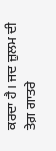ਕਰਦਾ ਹੈ। ਜਦ ਜ਼ੁਲਮ ਦੀ ਤੇਗ਼ ਗਾਤਰੇ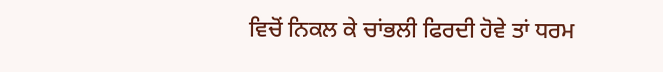ਵਿਚੋਂ ਨਿਕਲ ਕੇ ਚਾਂਭਲੀ ਫਿਰਦੀ ਹੋਵੇ ਤਾਂ ਧਰਮ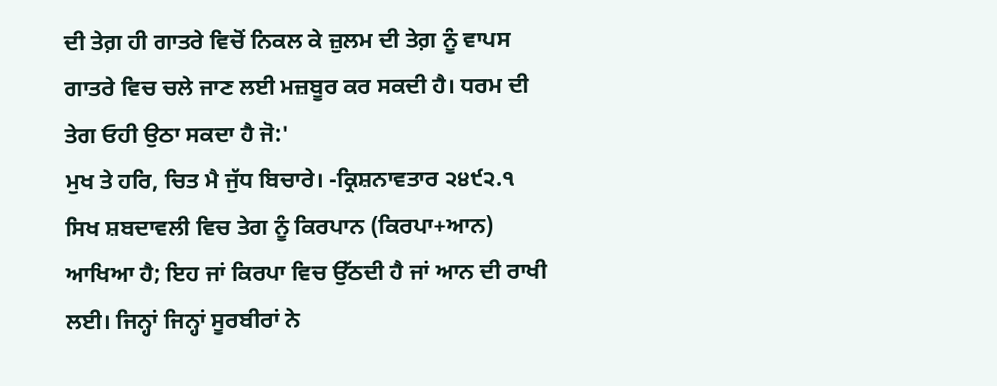ਦੀ ਤੇਗ਼ ਹੀ ਗਾਤਰੇ ਵਿਚੋਂ ਨਿਕਲ ਕੇ ਜ਼ੁਲਮ ਦੀ ਤੇਗ਼ ਨੂੰ ਵਾਪਸ ਗਾਤਰੇ ਵਿਚ ਚਲੇ ਜਾਣ ਲਈ ਮਜ਼ਬੂਰ ਕਰ ਸਕਦੀ ਹੈ। ਧਰਮ ਦੀ ਤੇਗ ਓਹੀ ਉਠਾ ਸਕਦਾ ਹੈ ਜੋ:'
ਮੁਖ ਤੇ ਹਰਿ, ਚਿਤ ਮੈ ਜੁੱਧ ਬਿਚਾਰੇ। -ਕ੍ਰਿਸ਼ਨਾਵਤਾਰ ੨੪੯੨.੧
ਸਿਖ ਸ਼ਬਦਾਵਲੀ ਵਿਚ ਤੇਗ ਨੂੰ ਕਿਰਪਾਨ (ਕਿਰਪਾ+ਆਨ) ਆਖਿਆ ਹੈ; ਇਹ ਜਾਂ ਕਿਰਪਾ ਵਿਚ ਉੱਠਦੀ ਹੈ ਜਾਂ ਆਨ ਦੀ ਰਾਖੀ ਲਈ। ਜਿਨ੍ਹਾਂ ਜਿਨ੍ਹਾਂ ਸੂਰਬੀਰਾਂ ਨੇ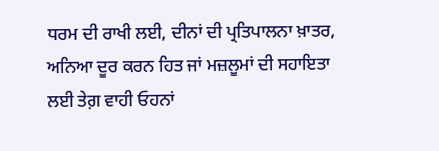ਧਰਮ ਦੀ ਰਾਖੀ ਲਈ, ਦੀਨਾਂ ਦੀ ਪ੍ਰਤਿਪਾਲਨਾ ਖ਼ਾਤਰ, ਅਨਿਆ ਦੂਰ ਕਰਨ ਹਿਤ ਜਾਂ ਮਜ਼ਲੂਮਾਂ ਦੀ ਸਹਾਇਤਾ ਲਈ ਤੇਗ਼ ਵਾਹੀ ਓਹਨਾਂ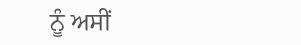ਨੂੰ ਅਸੀਂ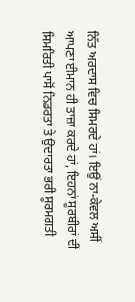ਨਿੱਤ ਅਰਦਾਸ ਵਿਚ ਸਿਮਰਦੇ ਹਾਂ। ਇਉਂ ਨਾ-ਕੇਵਲ ਅਸੀਂ ਆਪਣਾ ਈਮਾਨ ਹੀ ਤਾਜ਼ਾ ਕਰਦੇ ਹਾਂ, ਇਹਨਾਂ ਸੂਰਬੀਰਾਂ ਦੀ ਸਿਮਰਿਤੀ ਪਾਸੋਂ ਨਿਡਰਤਾ ਤੇ ਉਦਾਰਤਾ ਭਰੀ ਸੂਰਮਗਤੀ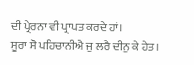ਦੀ ਪ੍ਰੇਰਨਾ ਵੀ ਪ੍ਰਾਪਤ ਕਰਦੇ ਹਾਂ।
ਸੂਰਾ ਸੋ ਪਹਿਚਾਨੀਐ ਜੁ ਲਰੈ ਦੀਨੁ ਕੇ ਹੇਤ।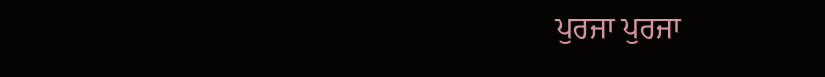ਪੁਰਜਾ ਪੁਰਜਾ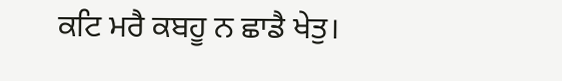ਕਟਿ ਮਰੈ ਕਬਹੂ ਨ ਛਾਡੈ ਖੇਤੁ।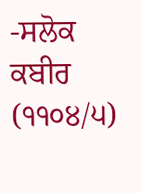-ਸਲੋਕ ਕਬੀਰ (੧੧੦੪/੫)